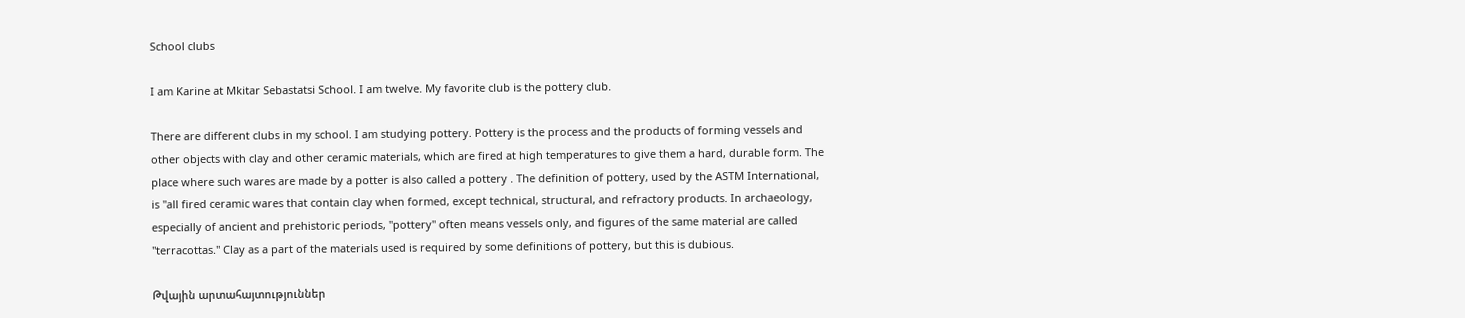School clubs

I am Karine at Mkitar Sebastatsi School. I am twelve. My favorite club is the pottery club.

There are different clubs in my school. I am studying pottery. Pottery is the process and the products of forming vessels and other objects with clay and other ceramic materials, which are fired at high temperatures to give them a hard, durable form. The place where such wares are made by a potter is also called a pottery . The definition of pottery, used by the ASTM International, is "all fired ceramic wares that contain clay when formed, except technical, structural, and refractory products. In archaeology, especially of ancient and prehistoric periods, "pottery" often means vessels only, and figures of the same material are called "terracottas." Clay as a part of the materials used is required by some definitions of pottery, but this is dubious.

Թվային արտահայտություններ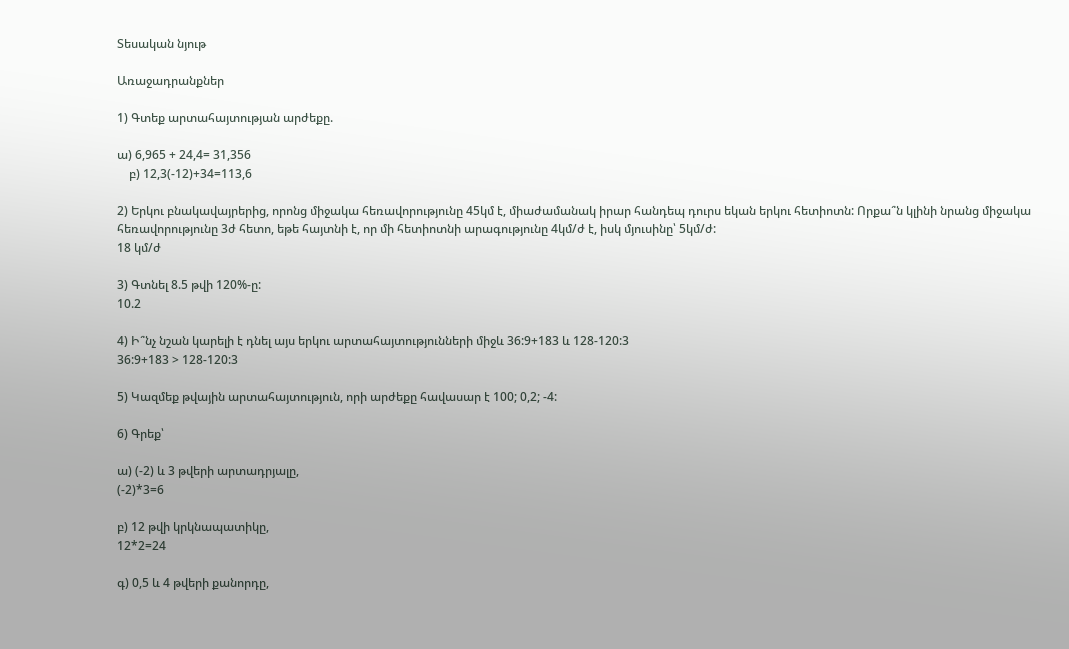Տեսական նյութ

Առաջադրանքներ

1) Գտեք արտահայտության արժեքը.

ա) 6,965 + 24,4= 31,356
    բ) 12,3(-12)+34=113,6

2) Երկու բնակավայրերից, որոնց միջակա հեռավորությունը 45կմ է, միաժամանակ իրար հանդեպ դուրս եկան երկու հետիոտն: Որքա՞ն կլինի նրանց միջակա հեռավորությունը 3ժ հետո, եթե հայտնի է, որ մի հետիոտնի արագությունը 4կմ/ժ է, իսկ մյուսինը՝ 5կմ/ժ:
18 կմ/ժ

3) Գտնել 8.5 թվի 120%-ը:
10.2

4) Ի՞նչ նշան կարելի է դնել այս երկու արտահայտությունների միջև 36:9+183 և 128-120:3
36:9+183 > 128-120:3

5) Կազմեք թվային արտահայտություն, որի արժեքը հավասար է 100; 0,2; -4:

6) Գրեք՝

ա) (-2) և 3 թվերի արտադրյալը,
(-2)*3=6

բ) 12 թվի կրկնապատիկը,
12*2=24

գ) 0,5 և 4 թվերի քանորդը,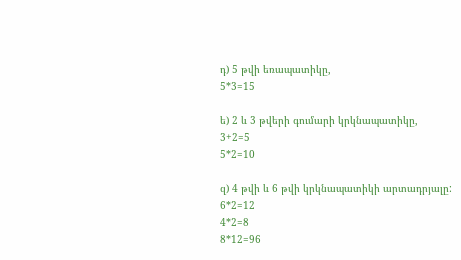դ) 5 թվի եռապատիկը,
5*3=15

ե) 2 և 3 թվերի գումարի կրկնապատիկը,
3+2=5
5*2=10

զ) 4 թվի և 6 թվի կրկնապատիկի արտադրյալը:
6*2=12
4*2=8
8*12=96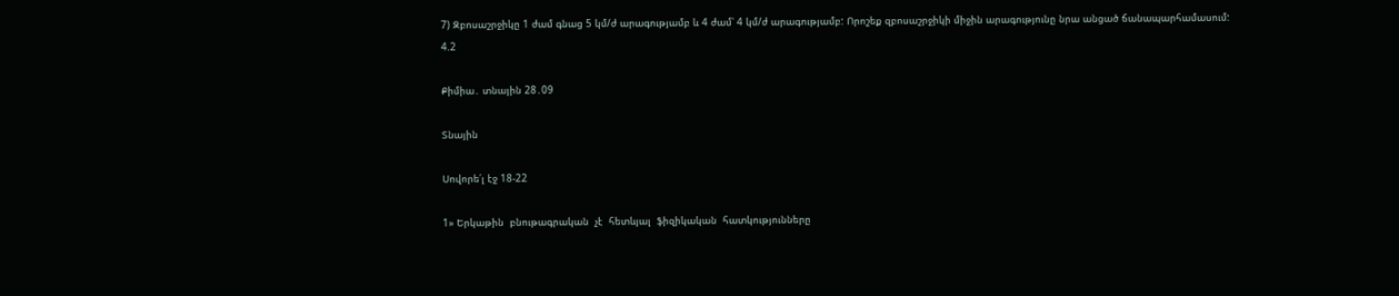7) Զբոսաշրջիկը 1 ժամ գնաց 5 կմ/ժ արագությամբ և 4 ժամ՝ 4 կմ/ժ արագությամբ: Որոշեք զբոսաշրջիկի միջին արագությունը նրա անցած ճանապարհամասում:
4.2

Քիմիա․ տնային 28․09

Տնային

Սովորե՛լ էջ 18-22

1» Երկաթին  բնութագրական  չէ  հետևյալ  ֆիզիկական  հատկությունները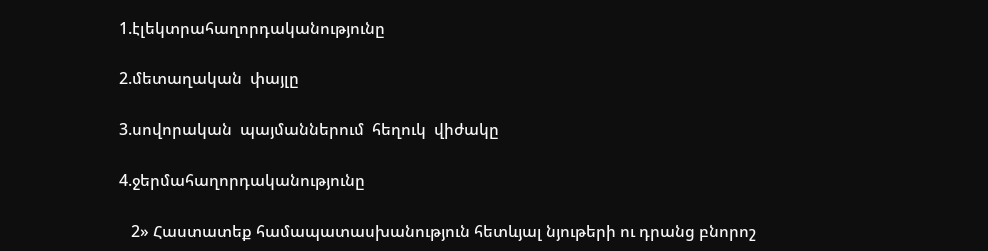1.էլեկտրահաղորդականությունը

2.մետաղական  փայլը

3.սովորական  պայմաններում  հեղուկ  վիժակը

4.ջերմահաղորդականությունը

   2» Հաստատեք համապատասխանություն հետևյալ նյութերի ու դրանց բնորոշ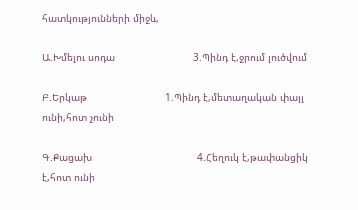հատկությունների միջև,

Ա.Խմելու սոդա                          3.Պինդ է,ջրում լուծվում

Բ.Երկաթ                          1.Պինդ է,մետաղական փայլ ունի,հոտ չունի

Գ.Քացախ                                   4.Հեղուկ է,թափանցիկ է,հոտ ունի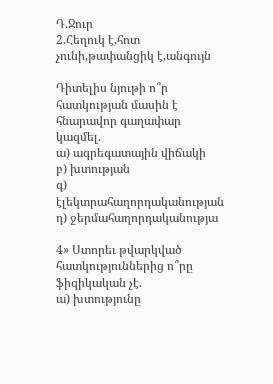Դ.Ջուր                                        2.Հեղուկ է,հոտ չունի,թափանցիկ է,անգույն

Դիտելիս նյութի ո՞ր հատկության մասին է հնարավոր գաղափար կազմել.
ա) ագրեգատային վիճակի
բ) խտության
գ) էլեկտրահաղորդականության
դ) ջերմահաղորդականությա

4» Ստորեւ թվարկված հատկություններից ո՞րը ֆիզիկական չէ.
ա) խտությունը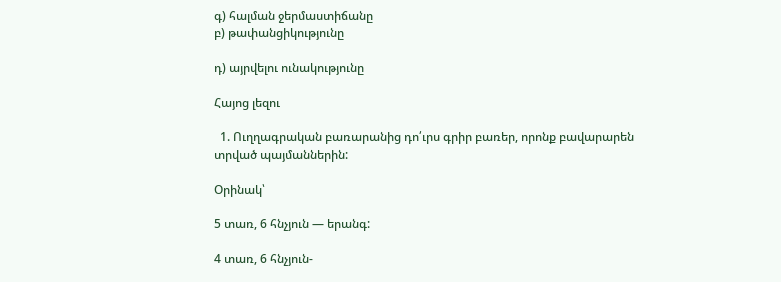գ) հալման ջերմաստիճանը
բ) թափանցիկությունը

դ) այրվելու ունակությունը

Հայոց լեզու

  1. Ուղղագրական բառարանից դո՛ւրս գրիր բառեր, որոնք բավարարեն տրված պայմաններին:

Օրինակ՝

5 տառ, 6 հնչյուն — երանգ:

4 տառ, 6 հնչյուն-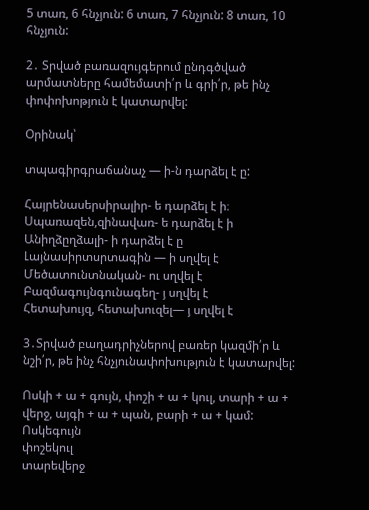5 տառ, 6 հնչյուն: 6 տառ, 7 հնչյուն: 8 տառ, 10 հնչյուն:

2․ Տրված բառազույգերում ընդգծված արմատները համեմատի՛ր և գրի՛ր, թե ինչ փոփոխոթյուն է կատարվել:

Օրինակ՝

տպագիրգրաճանաչ — ի-ն դարձել է ը:

Հայրենասերսիրալիր- ե դարձել է ի։
Սպառազեն,զինավառ- ե դարձել է ի
Անիղձըղձալի- ի դարձել է ը
Լայնասիրտսրտագին — ի սղվել է
Մեծատունտնական- ու սղվել է
Բազմագույնգունագեղ- յ սղվել է
Հետախույզ, հետախուզել— յ սղվել է

3․Տրված բաղադրիչներով բառեր կազմի՛ր և նշի՛ր, թե ինչ հնչյունափոխություն է կատարվել:

Ոսկի + ա + գույն, փոշի + ա + կուլ, տարի + ա + վերջ, այգի + ա + պան, բարի + ա + կամ:
Ոսկեգույն
փոշեկուլ
տարեվերջ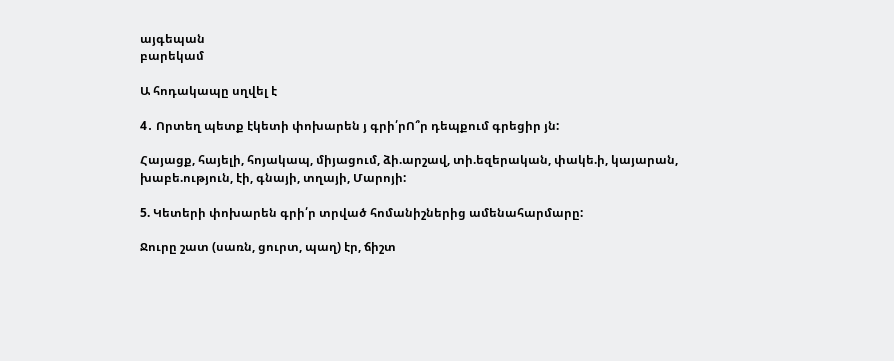այգեպան
բարեկամ

Ա հոդակապը սղվել է

4․ Որտեղ պետք էկետի փոխարեն յ գրի՛րՈ՞ր դեպքում գրեցիր յն:

Հայացք, հայելի, հոյակապ, միյացում, ձի.արշավ, տի.եզերական, փակե.ի, կայարան, խաբե.ություն, էի, գնայի, տղայի, Մարոյի:

5. Կետերի փոխարեն գրի՛ր տրված հոմանիշներից ամենահարմարը:

Ջուրը շատ (սառն, ցուրտ, պաղ) էր, ճիշտ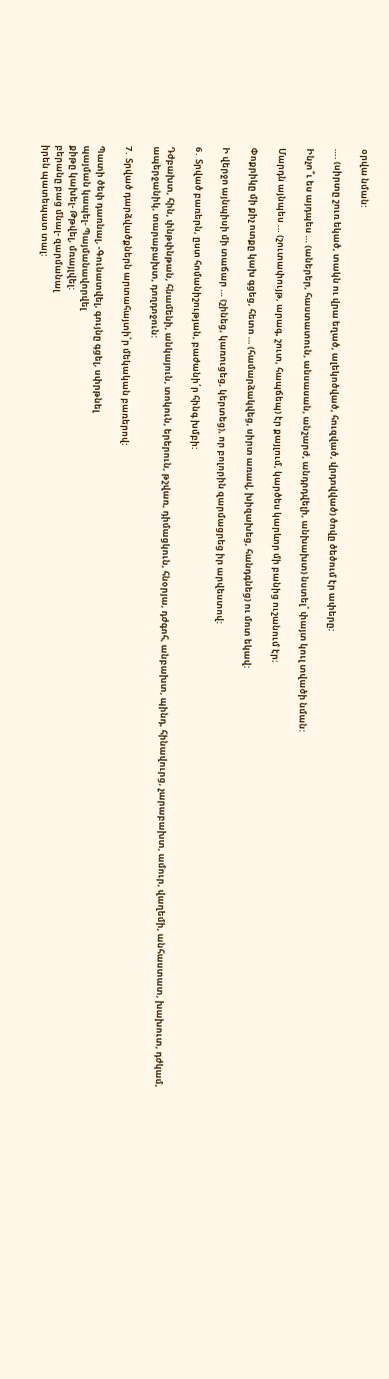օրվա նման:

…. (սիրտը շուռ եկած, տակն ու վրա եղած, ալեկոծված, հուզված, վրդովված) ծովը ծեծում էր ափերը:

Ինչո՞ւ ես այդպես … (աներեր, հաստատուն, անսասան, անշարժ, անդրդվելի, անխախտ) նստել՝ փայտ կուլ տվածի նման:

Մարդն այնպես … (շուտափույթ, արագ, շուտ, հապճեպ) էր քայլում, կարծես կարևոր մի բանից ուշանում էր:

Փոքրիկը մի քիչ ոտքը կախ գցեց, հետո … (համարձակվեց, սիրտ առավ, խիզախեց, հանդգնեց) ու մոտ եկավ:

Ի վերջո այնպիսի մի տաճար … (շինեց, կառուցեց, կերտեց), որ բոլորին զարմացրեց իր արվեստով:

6․ Տրված բառերն, ըստ հոմանիշության, բաժանի՛ր հինգ խմբի:

Դժբախտ, հին, փնթփնթան, հնամենի, անկայուն, տոկուն, երերուն, թշվառ, դիմացկուն, հնօրյա, դժգոհ, անբախտ, պինդ, հինավուրց, չարաբախտ, ամուր, վաղեմի, անհաստատ, խախուտ, դժկամ, ապերջանիկ, տարաբախտ, դողդոջուն:

7․ Տրված դարձվածքներն արտահայտի՛ր մեկական բառերով:

Պատի ծեփ դառնալ, -Գունատվել, գույնը գցել, սփրթնել
պայման կապել- Պայմանավորվել
քիթը կախել- Թթվել, մռայլվել:
բերանը բաց մնալ- զարմանալ
իրեն պատեպատ տալ: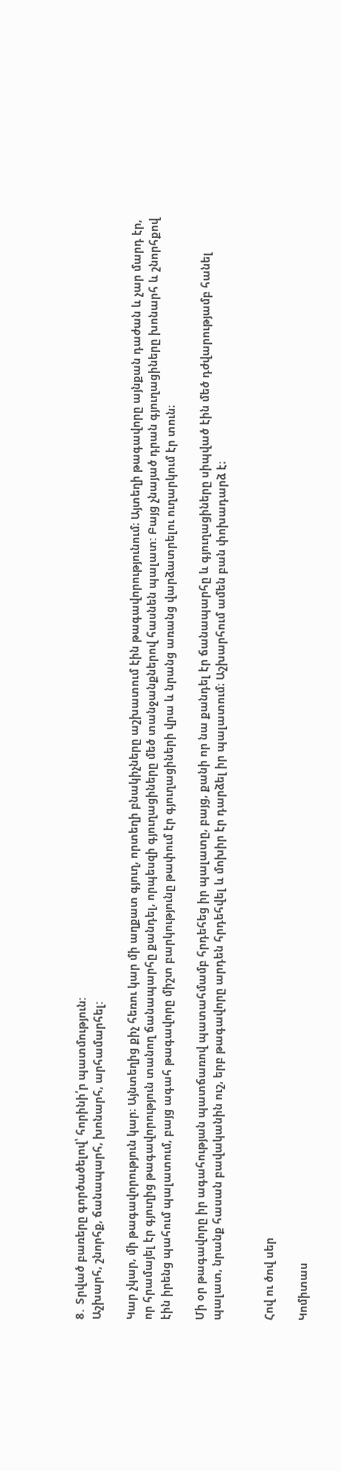8․ Տրված բառերը գործածելով՝ հորինի՛ր պատմություն:
Աշխարհ, շնորհք, ճանապարհ, խոնարհ, արհամարհել:

Կար չկար, մի թագավորություն կար։ Այնտեղից քիչ հեռու կար մի աղքատ գյուղ, որտեղի բնակիչները աշխատում էին թագավորությունում։ Այտեղի թագավորը այնքան դաժան և չար մարդ էր, որ հրամայել էր գյուղից թագավորություն տանող ճանապարհը քանդել, որպեսզի գյուղացիները մեծ տանջանքներով հասնեն պալատ: Բայց չնայած դրան գյուղացիները խոնարհ և շնորհքով էին իրենց պահում պալատում, բայց ագահ թագավորը միշտ բարկությունը թափում էր գյուղացիների վրա և նրանց առանց վարձատրելու ուղարկում էր տուն։

Մի օր թագավորը իր ագահության պատճառով պատահմամբ հրդեհեց իր պալատը, բայց, քանի որ նա քանդել էր ճանապարհը և գյուղացիները սիպված էին մեծ դժվարությամբ հանել պալատ, նրանք հասան բավականին ուշ, երբ թագավորը արդեն հրդեհվել և մոխիր էր դարձել իր պալատում։ Աշխարհում ամեն բան փոխադարձ է։


Հով ու ծով սեր

Կոմիտաս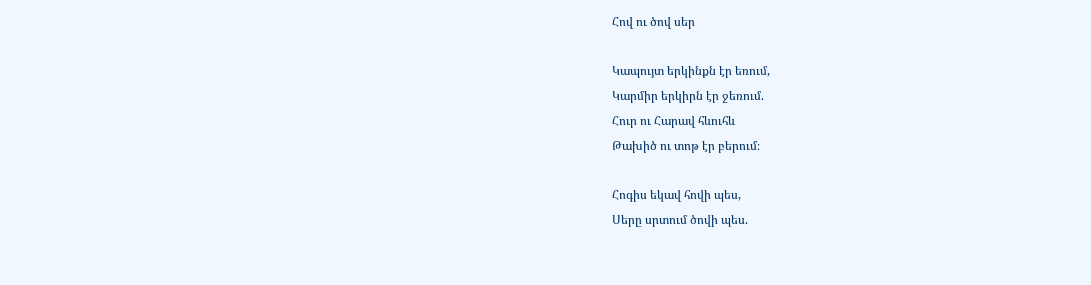Հով ու ծով սեր

Կապույտ երկինքն էր եռում,
Կարմիր երկիրն էր ջեռում.
Հուր ու Հարավ հևուհև
Թախիծ ու տոթ էր բերում։

Հոգիս եկավ հովի պես,
Սերը սրտում ծովի պես.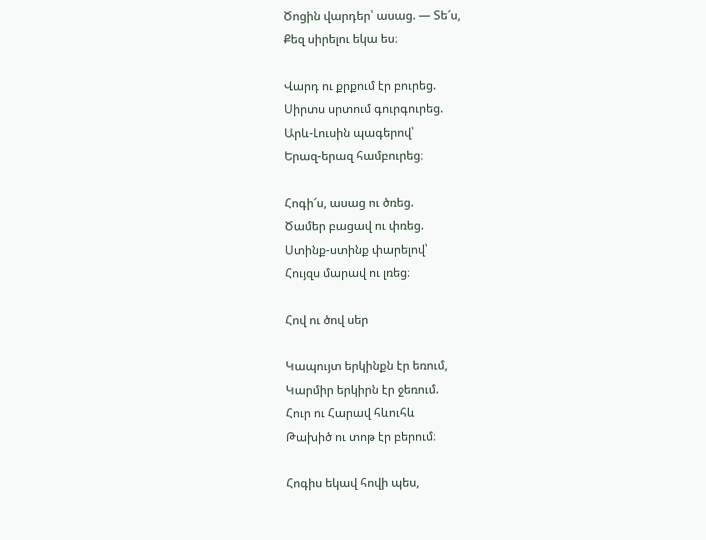Ծոցին վարդեր՝ ասաց. — Տե՜ս,
Քեզ սիրելու եկա ես։

Վարդ ու քրքում էր բուրեց.
Սիրտս սրտում գուրգուրեց.
Արև-Լուսին պագերով՝
Երազ-երազ համբուրեց։

Հոգի՜ս, ասաց ու ծռեց.
Ծամեր բացավ ու փռեց.
Ստինք-ստինք փարելով՝
Հույզս մարավ ու լռեց։

Հով ու ծով սեր

Կապույտ երկինքն էր եռում,
Կարմիր երկիրն էր ջեռում.
Հուր ու Հարավ հևուհև
Թախիծ ու տոթ էր բերում։

Հոգիս եկավ հովի պես,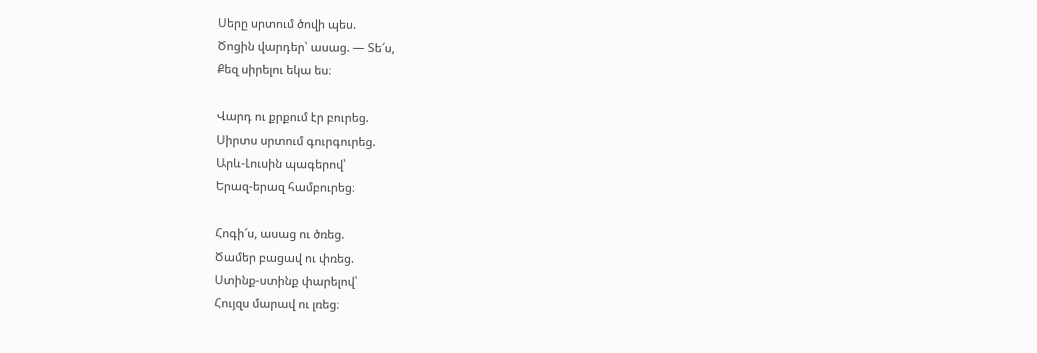Սերը սրտում ծովի պես.
Ծոցին վարդեր՝ ասաց. — Տե՜ս,
Քեզ սիրելու եկա ես։

Վարդ ու քրքում էր բուրեց.
Սիրտս սրտում գուրգուրեց.
Արև-Լուսին պագերով՝
Երազ-երազ համբուրեց։

Հոգի՜ս, ասաց ու ծռեց.
Ծամեր բացավ ու փռեց.
Ստինք-ստինք փարելով՝
Հույզս մարավ ու լռեց։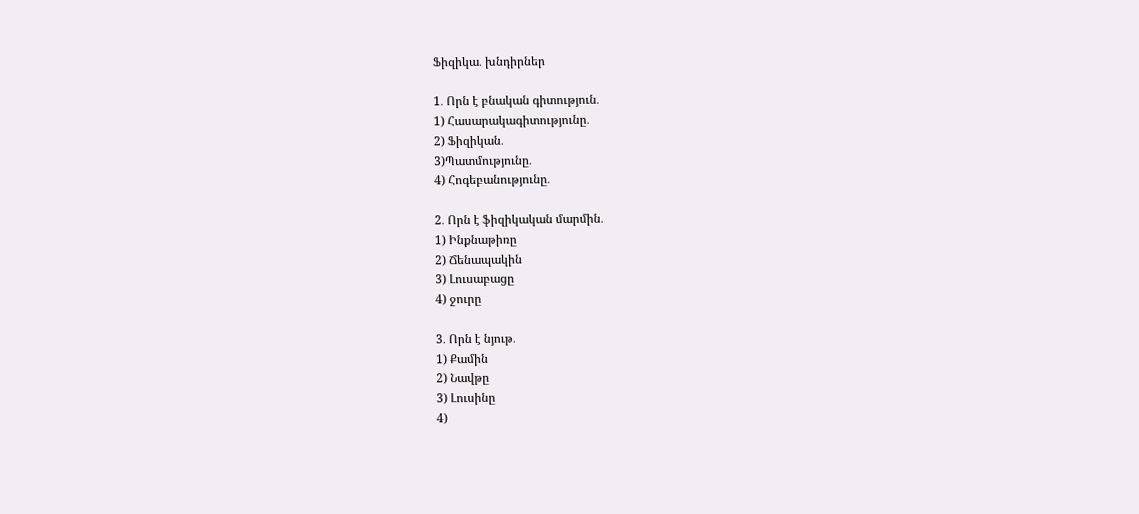Ֆիզիկա․ խնդիրներ

1․ Որն է բնական գիտություն․
1) Հասարակագիտությունը․
2) Ֆիզիկան․
3)Պատմությունը․
4) Հոգեբանությունը․

2․ Որն է ֆիզիկական մարմին․
1) Ինքնաթիռը
2) Ճենապակին
3) Լուսաբացը
4) ջուրը

3․ Որն է նյութ․
1) Քամին
2) Նավթը
3) Լուսինը
4)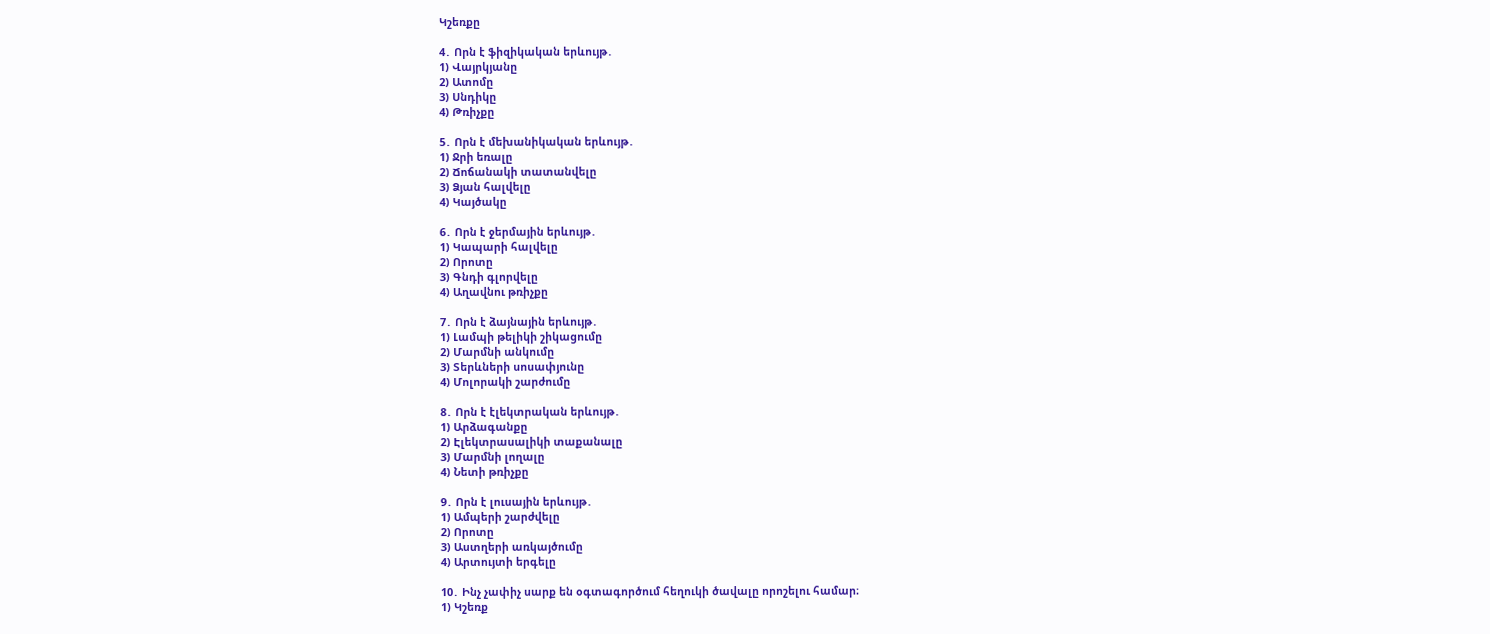Կշեռքը

4․ Որն է ֆիզիկական երևույթ․
1) Վայրկյանը
2) Ատոմը
3) Սնդիկը
4) Թռիչքը

5․ Որն է մեխանիկական երևույթ․
1) Ջրի եռալը
2) Ճոճանակի տատանվելը
3) Ձյան հալվելը
4) Կայծակը

6․ Որն է ջերմային երևույթ․
1) Կապարի հալվելը
2) Որոտը
3) Գնդի գլորվելը
4) Աղավնու թռիչքը

7․ Որն է ձայնային երևույթ․
1) Լամպի թելիկի շիկացումը
2) Մարմնի անկումը
3) Տերևների սոսափյունը
4) Մոլորակի շարժումը

8․ Որն է էլեկտրական երևույթ․
1) Արձագանքը
2) Էլեկտրասալիկի տաքանալը
3) Մարմնի լողալը
4) Նետի թռիչքը

9․ Որն է լուսային երևույթ․
1) Ամպերի շարժվելը
2) Որոտը
3) Աստղերի առկայծումը
4) Արտույտի երգելը

10․ Ինչ չափիչ սարք են օգտագործում հեղուկի ծավալը որոշելու համար։
1) Կշեռք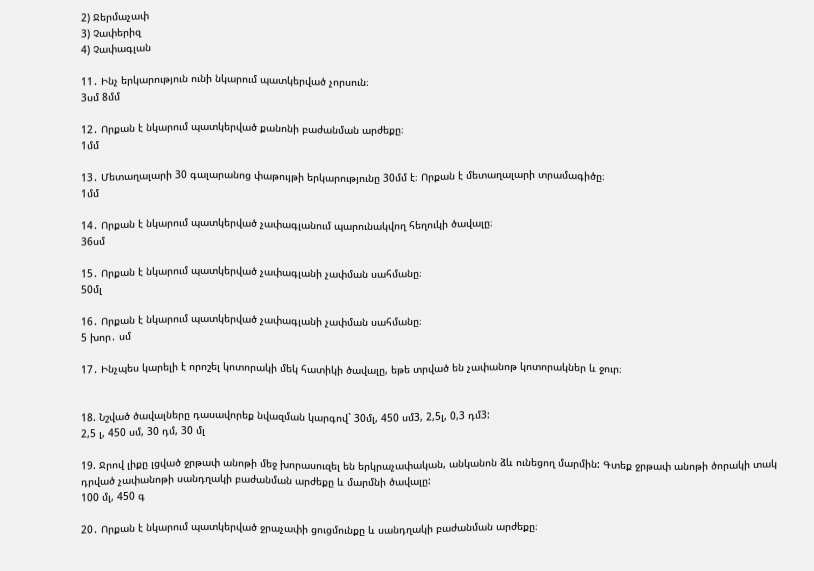2) Ջերմաչափ
3) Չափերիզ
4) Չափագլան

11․ Ինչ երկարություն ունի նկարում պատկերված չորսուն։
3սմ 8մմ

12․ Որքան է նկարում պատկերված քանոնի բաժանման արժեքը։
1մմ

13․ Մետաղալարի 30 գալարանոց փաթույթի երկարությունը 30մմ է։ Որքան է մետաղալարի տրամագիծը։
1մմ

14․ Որքան է նկարում պատկերված չափագլանում պարունակվող հեղուկի ծավալը։
36սմ

15․ Որքան է նկարում պատկերված չափագլանի չափման սահմանը։
50մլ

16․ Որքան է նկարում պատկերված չափագլանի չափման սահմանը։
5 խոր․ սմ

17․ Ինչպես կարելի է որոշել կոտորակի մեկ հատիկի ծավալը, եթե տրված են չափանոթ կոտորակներ և ջուր։


18. Նշված ծավալները դասավորեք նվազման կարգով` 30մլ, 450 սմ3, 2,5լ, 0,3 դմ3:
2,5 լ, 450 սմ, 30 դմ, 30 մլ

19. Ջրով լիքը լցված ջրթափ անոթի մեջ խորասուզել են երկրաչափական, անկանոն ձև ունեցող մարմին: Գտեք ջրթափ անոթի ծորակի տակ դրված չափանոթի սանդղակի բաժանման արժեքը և մարմնի ծավալը:
100 մլ, 450 գ

20․ Որքան է նկարում պատկերված ջրաչափի ցուցմունքը և սանդղակի բաժանման արժեքը։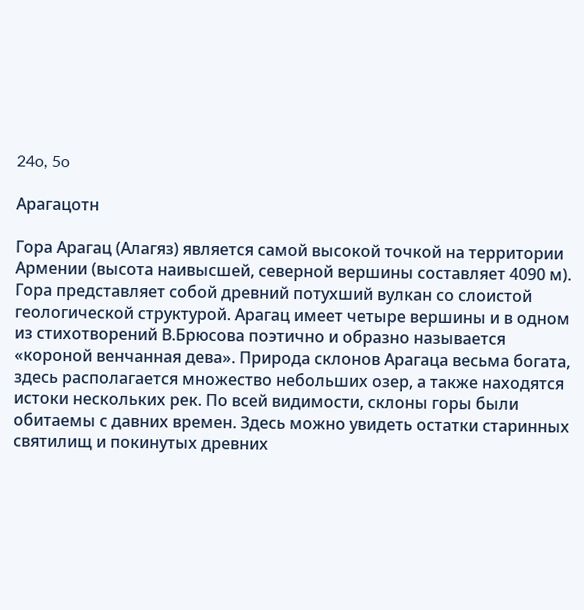24o, 5o

Aрагацотн

Гора Арагац (Алагяз) является самой высокой точкой на территории Армении (высота наивысшей, северной вершины составляет 4090 м). Гора представляет собой древний потухший вулкан со слоистой геологической структурой. Арагац имеет четыре вершины и в одном из стихотворений В.Брюсова поэтично и образно называется «короной венчанная дева». Природа склонов Арагаца весьма богата, здесь располагается множество небольших озер, а также находятся истоки нескольких рек. По всей видимости, склоны горы были обитаемы с давних времен. Здесь можно увидеть остатки старинных святилищ и покинутых древних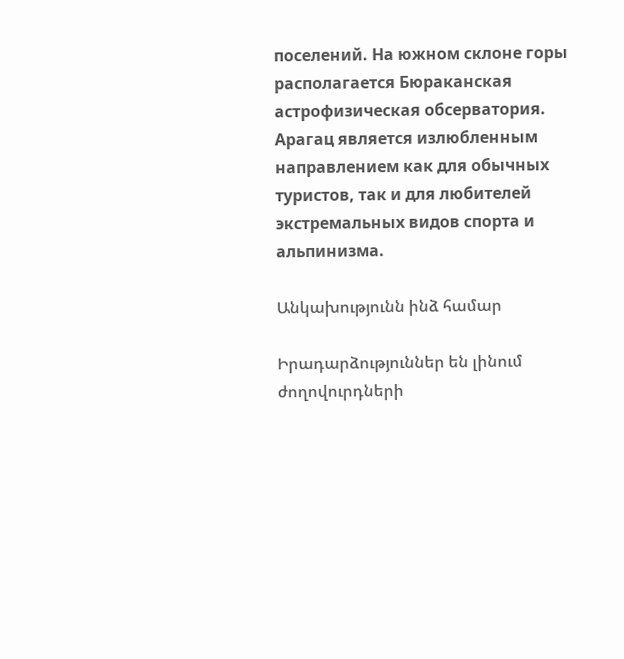поселений. На южном склоне горы располагается Бюраканская астрофизическая обсерватория. Арагац является излюбленным направлением как для обычных туристов, так и для любителей экстремальных видов спорта и альпинизма.

Անկախությունն ինձ համար

Իրադարձություններ են լինում ժողովուրդների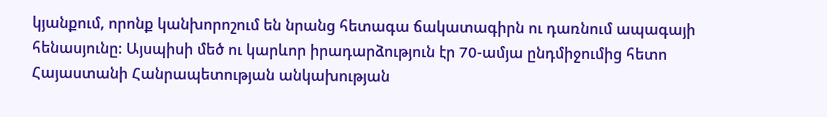կյանքում, որոնք կանխորոշում են նրանց հետագա ճակատագիրն ու դառնում ապագայի հենասյունը: Այսպիսի մեծ ու կարևոր իրադարձություն էր 70-ամյա ընդմիջումից հետո Հայաստանի Հանրապետության անկախության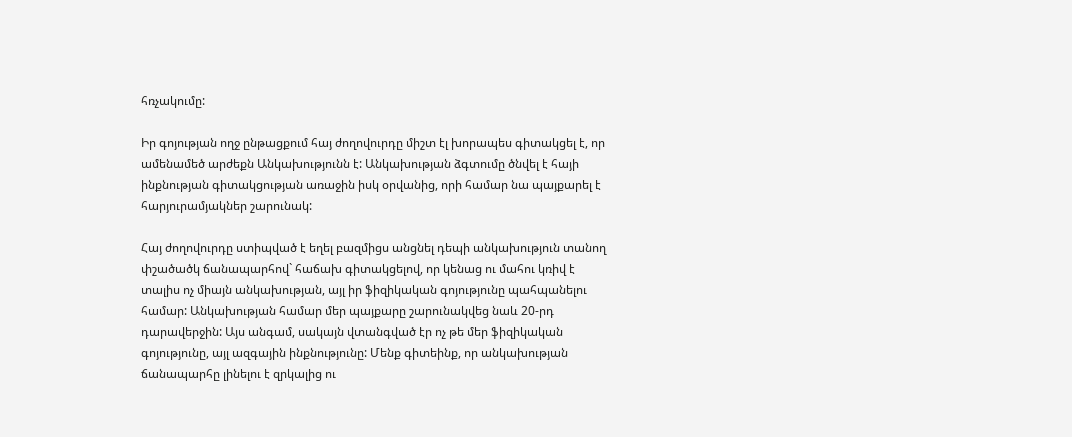հռչակումը:

Իր գոյության ողջ ընթացքում հայ ժողովուրդը միշտ էլ խորապես գիտակցել է, որ ամենամեծ արժեքն Անկախությունն է: Անկախության ձգտումը ծնվել է հայի ինքնության գիտակցության առաջին իսկ օրվանից, որի համար նա պայքարել է հարյուրամյակներ շարունակ:

Հայ ժողովուրդը ստիպված է եղել բազմիցս անցնել դեպի անկախություն տանող փշածածկ ճանապարհով` հաճախ գիտակցելով, որ կենաց ու մահու կռիվ է տալիս ոչ միայն անկախության, այլ իր ֆիզիկական գոյությունը պահպանելու համար: Անկախության համար մեր պայքարը շարունակվեց նաև 20-րդ դարավերջին: Այս անգամ, սակայն վտանգված էր ոչ թե մեր ֆիզիկական գոյությունը, այլ ազգային ինքնությունը: Մենք գիտեինք, որ անկախության ճանապարհը լինելու է զրկալից ու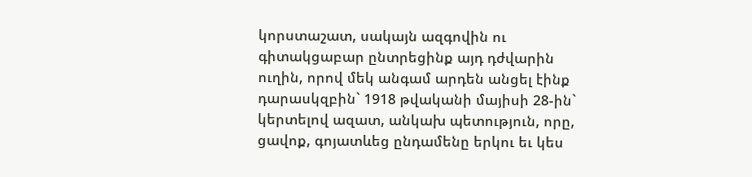կորստաշատ, սակայն ազգովին ու գիտակցաբար ընտրեցինք այդ դժվարին ուղին, որով մեկ անգամ արդեն անցել էինք դարասկզբին` 1918 թվականի մայիսի 28-ին` կերտելով ազատ, անկախ պետություն, որը, ցավոք, գոյատևեց ընդամենը երկու եւ կես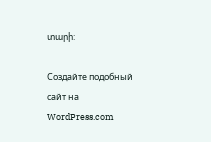տարի:

Создайте подобный сайт на WordPress.com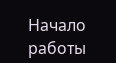Начало работы